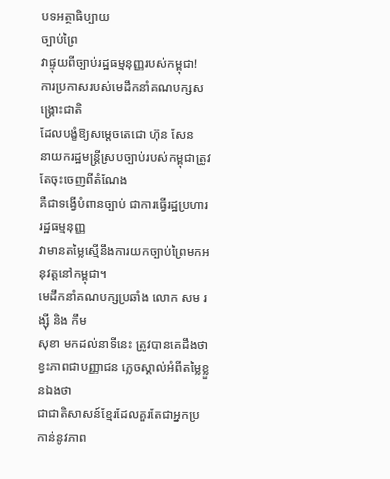បទអត្ថាធិប្បាយ
ច្បាប់ព្រៃ
វាផ្ទុយពីច្បាប់រដ្ឋធម្មនុញ្ញរបស់កម្ពុជា!
ការប្រកាសរបស់មេដឹកនាំគណបក្សសង្គ្រោះជាតិ
ដែលបង្ខំឱ្យសម្តេចតេជោ ហ៊ុន សែន
នាយករដ្ឋមន្ត្រីស្របច្បាប់របស់កម្ពុជាត្រូវតែចុះចេញពីតំណែង
គឺជាទង្វើបំពានច្បាប់ ជាការធ្វើរដ្ឋប្រហាររដ្ឋធម្មនុញ្ញ
វាមានតម្លៃស្មើនឹងការយកច្បាប់ព្រៃមកអនុវត្តនៅកម្ពុជា។
មេដឹកនាំគណបក្សប្រឆាំង លោក សម រង្ស៊ី និង កឹម
សុខា មកដល់នាទីនេះ ត្រូវបានគេដឹងថា ខ្វះភាពជាបញ្ញាជន ភ្លេចស្គាល់អំពីតម្លៃខ្លួនឯងថា
ជាជាតិសាសន៍ខ្មែរដែលគួរតែជាអ្នកប្រកាន់នូវភាព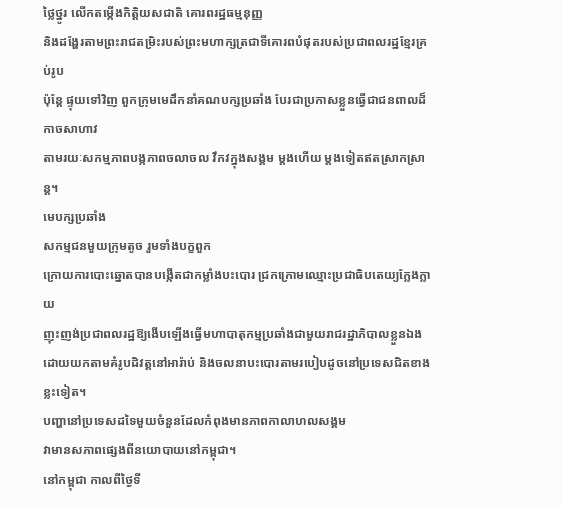ថ្លៃថ្នូរ លើកតម្កើងកិត្តិយសជាតិ គោរពរដ្ឋធម្មនុញ្ញ
និងដង្ហែរតាមព្រះរាជតម្រិះរបស់ព្រះមហាក្សត្រជាទីគោរពបំផុតរបស់ប្រជាពលរដ្ឋខ្មែរគ្រប់រូប
ប៉ុន្តែ ផ្ទុយទៅវិញ ពួកក្រុមមេដឹកនាំគណបក្សប្រឆាំង បែរជាប្រកាសខ្លួនធ្វើជាជនពាលដ៏កាចសាហាវ
តាមរយៈសកម្មភាពបង្កភាពចលាចល វឹកវក្នុងសង្គម ម្តងហើយ ម្តងទៀតឥតស្រាកស្រាន្ត។
មេបក្សប្រឆាំង
សកម្មជនមួយក្រុមតូច រួមទាំងបក្ខពួក
ក្រោយការបោះឆ្នោតបានបង្កើតជាកម្លាំងបះបោរ ជ្រកក្រោមឈ្មោះប្រជាធិបតេយ្យក្លែងក្លាយ
ញុះញង់ប្រជាពលរដ្ឋឱ្យងើបឡើងធ្វើមហាបាតុកម្មប្រឆាំងជាមួយរាជរដ្ឋាភិបាលខ្លួនឯង
ដោយយកតាមគំរូបដិវត្តនៅអារ៉ាប់ និងចលនាបះបោរតាមរបៀបដូចនៅប្រទេសជិតខាងខ្លះទៀត។
បញ្ហានៅប្រទេសដទៃមួយចំនួនដែលកំពុងមានភាពកាលាហលសង្គម
វាមានសភាពផ្សេងពីនយោបាយនៅកម្ពុជា។
នៅកម្ពុជា កាលពីថ្ងៃទី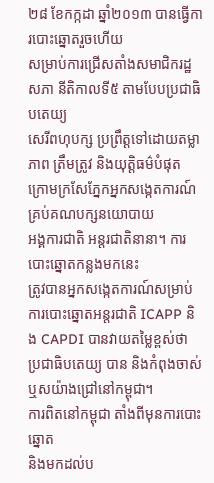២៨ ខែកក្កដា ឆ្នាំ២០១៣ បានធ្វើការបោះឆ្នោតរួចហើយ
សម្រាប់ការជ្រើសតាំងសមាជិករដ្ឋសភា នីតិកាលទី៥ តាមបែបប្រជាធិបតេយ្យ
សេរីពហុបក្ស ប្រព្រឹត្តទៅដោយតម្លាភាព ត្រឹមត្រូវ និងយុត្តិធម៌បំផុត
ក្រោមក្រសែភ្នែកអ្នកសង្កេតការណ៍គ្រប់គណបក្សនយោបាយ
អង្គការជាតិ អន្តរជាតិនានា។ ការបោះឆ្នោតកន្លងមកនេះ
ត្រូវបានអ្នកសង្កេតការណ៍សម្រាប់ការបោះឆ្នោតអន្តរជាតិ ICAPP និង CAPDI បានវាយតម្លៃខ្ពស់ថា ប្រជាធិបតេយ្យ បាន និងកំពុងចាស់ឬសយ៉ាងជ្រៅនៅកម្ពុជា។
ការពិតនៅកម្ពុជា តាំងពីមុនការបោះឆ្នោត
និងមកដល់ប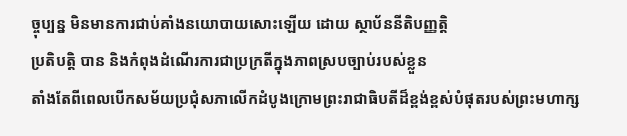ច្ចុប្បន្ន មិនមានការជាប់គាំងនយោបាយសោះឡើយ ដោយ ស្ថាប័ននីតិបញ្ញត្តិ
ប្រតិបត្តិ បាន និងកំពុងដំណើរការជាប្រក្រតីក្នុងភាពស្របច្បាប់របស់ខ្លួន
តាំងតែពីពេលបើកសម័យប្រជុំសភាលើកដំបូងក្រោមព្រះរាជាធិបតីដ៏ខ្ពង់ខ្ពស់បំផុតរបស់ព្រះមហាក្ស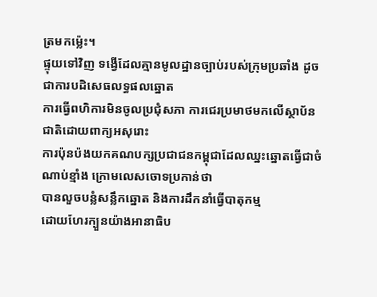ត្រមកម៉្លេះ។
ផ្ទុយទៅវិញ ទង្វើដែលគ្មានមូលដ្ឋានច្បាប់របស់ក្រុមប្រឆាំង ដូចជាការបដិសេធលទ្ធផលឆ្នោត
ការធ្វើពហិការមិនចូលប្រជុំសភា ការជេរប្រមាថមកលើស្ថាប័នជាតិដោយពាក្យអសុរោះ
ការប៉ុនប៉ងយកគណបក្សប្រជាជនកម្ពុជាដែលឈ្នះឆ្នោតធ្វើជាចំណាប់ខ្មាំង ក្រោមលេសចោទប្រកាន់ថា
បានលួចបន្លំសន្លឹកឆ្នោត និងការដឹកនាំធ្វើបាតុកម្ម
ដោយហែរក្បួនយ៉ាងអានាធិប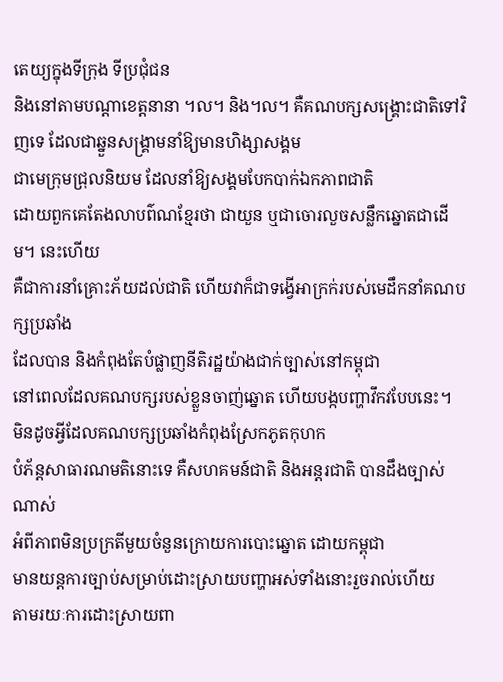តេយ្យក្នុងទីក្រុង ទីប្រជុំជន
និងនៅតាមបណ្តាខេត្តនានា ។ល។ និង។ល។ គឺគណបក្សសង្គ្រោះជាតិទៅវិញទេ ដែលជាឆ្នួនសង្គ្រាមនាំឱ្យមានហិង្សាសង្គម
ជាមេក្រុមជ្រុលនិយម ដែលនាំឱ្យសង្គមបែកបាក់ឯកភាពជាតិ
ដោយពួកគេតែងលាបព៌ណខ្មែរថា ជាយួន ឬជាចោរលួចសន្លឹកឆ្នោតជាដើម។ នេះហើយ
គឺជាការនាំគ្រោះភ័យដល់ជាតិ ហើយវាក៏ជាទង្វើអាក្រក់របស់មេដឹកនាំគណបក្សប្រឆាំង
ដែលបាន និងកំពុងតែបំផ្លាញនីតិរដ្ឋយ៉ាងជាក់ច្បាស់នៅកម្ពុជា
នៅពេលដែលគណបក្សរបស់ខ្លួនចាញ់ឆ្នោត ហើយបង្កបញ្ហាវឹកវបែបនេះ។
មិនដូចអ្វីដែលគណបក្សប្រឆាំងកំពុងស្រែកភូតកុហក
បំភ័ន្តសាធារណមតិនោះទេ គឺសហគមន៍ជាតិ និងអន្តរជាតិ បានដឹងច្បាស់ណាស់
អំពីភាពមិនប្រក្រតីមួយចំនួនក្រោយការបោះឆ្នោត ដោយកម្ពុជា
មានយន្តការច្បាប់សម្រាប់ដោះស្រាយបញ្ហាអស់ទាំងនោះរួចរាល់ហើយ
តាមរយៈការដោះស្រាយពា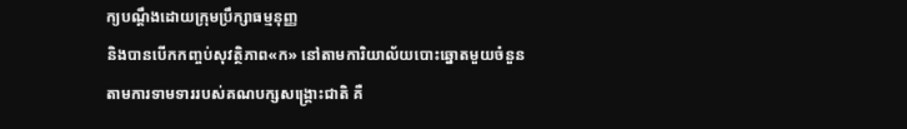ក្យបណ្តឹងដោយក្រុមប្រឹក្សាធម្មនុញ្ញ
និងបានបើកកញ្ចប់សុវត្ថិភាព«ក» នៅតាមការិយាល័យបោះឆ្នោតមួយចំនួន
តាមការទាមទាររបស់គណបក្សសង្គ្រោះជាតិ គឺ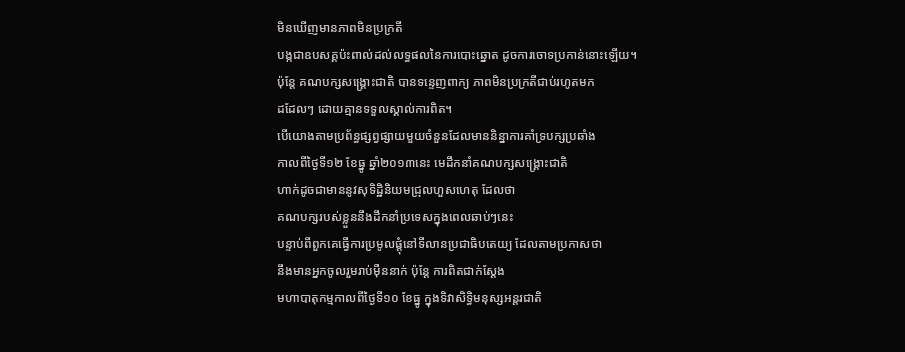មិនឃើញមានភាពមិនប្រក្រតី
បង្កជាឧបសគ្គប៉ះពាល់ដល់លទ្ធផលនៃការបោះឆ្នោត ដូចការចោទប្រកាន់នោះឡើយ។
ប៉ុន្តែ គណបក្សសង្គ្រោះជាតិ បានទន្ទេញពាក្យ ភាពមិនប្រក្រតីជាប់រហូតមក
ដដែលៗ ដោយគ្មានទទួលស្គាល់ការពិត។
បើយោងតាមប្រព័ន្ធផ្សព្វផ្សាយមួយចំនួនដែលមាននិន្នាការគាំទ្របក្សប្រឆាំង
កាលពីថ្ងៃទី១២ ខែធ្នូ ឆ្នាំ២០១៣នេះ មេដឹកនាំគណបក្សសង្គ្រោះជាតិ
ហាក់ដូចជាមាននូវសុទិដ្ឋិនិយមជ្រុលហួសហេតុ ដែលថា
គណបក្សរបស់ខ្លួននឹងដឹកនាំប្រទេសក្នុងពេលឆាប់ៗនេះ
បន្ទាប់ពីពួកគេធ្វើការប្រមូលផ្តុំនៅទីលានប្រជាធិបតេយ្យ ដែលតាមប្រកាសថា
នឹងមានអ្នកចូលរួមរាប់ម៉ឺននាក់ ប៉ុន្តែ ការពិតជាក់ស្តែង
មហាបាតុកម្មកាលពីថ្ងៃទី១០ ខែធ្នូ ក្នុងទិវាសិទ្ធិមនុស្សអន្តរជាតិ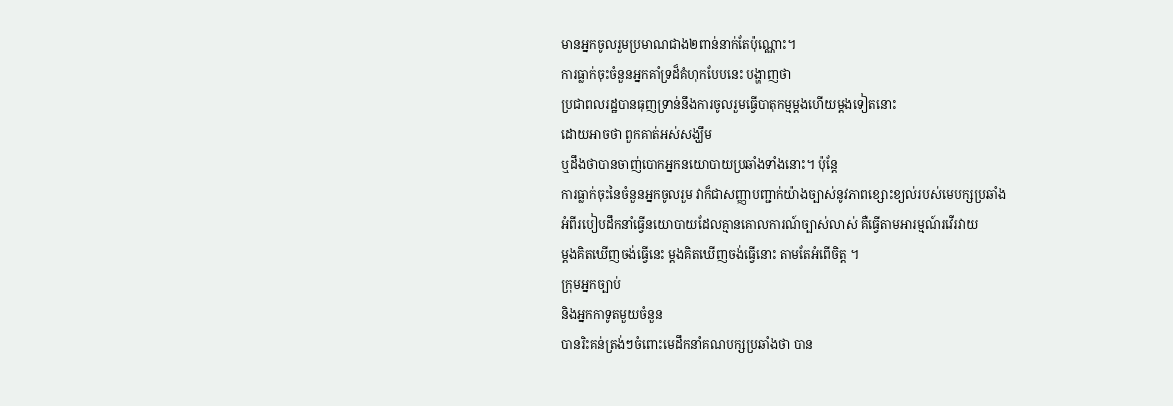មានអ្នកចូលរួមប្រមាណជាង២ពាន់នាក់តែប៉ុណ្ណោះ។
ការធ្លាក់ចុះចំនួនអ្នកគាំទ្រដ៏គំហុកបែបនេះ បង្ហាញថា
ប្រជាពលរដ្ឋបានធុញទ្រាន់នឹងការចូលរួមធ្វើបាតុកម្មម្តងហើយម្តងទៀតនោះ
ដោយអាចថា ពួកគាត់អស់សង្ឃឹម
ឬដឹងថាបានចាញ់បោកអ្នកនយោបាយប្រឆាំងទាំងនោះ។ ប៉ុន្តែ
ការធ្លាក់ចុះនៃចំនួនអ្នកចូលរួម វាក៏ជាសញ្ញាបញ្ជាក់យ៉ាងច្បាស់នូវភាពខ្សោះខ្យល់របស់មេបក្សប្រឆាំង
អំពីរបៀបដឹកនាំធ្វើនយោបាយដែលគ្មានគោលការណ៍ច្បាស់លាស់ គឺធ្វើតាមអារម្មណ៍រវើរវាយ
ម្តងគិតឃើញចង់ធ្វើនេះ ម្តងគិតឃើញចង់ធ្វើនោះ តាមតែអំពើចិត្ត ។
ក្រុមអ្នកច្បាប់
និងអ្នកកាទូតមួយចំនួន
បានរិះគន់ត្រង់ៗចំពោះមេដឹកនាំគណបក្សប្រឆាំងថា បាន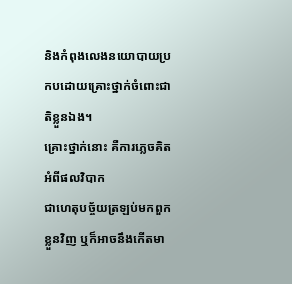និងកំពុងលេងនយោបាយប្រកបដោយគ្រោះថ្នាក់ចំពោះជាតិខ្លួនឯង។
គ្រោះថ្នាក់នោះ គឺការភ្លេចគិតអំពីផលវិបាក
ជាហេតុបច្ច័យត្រឡប់មកពួកខ្លួនវិញ ឬក៏អាចនឹងកើតមា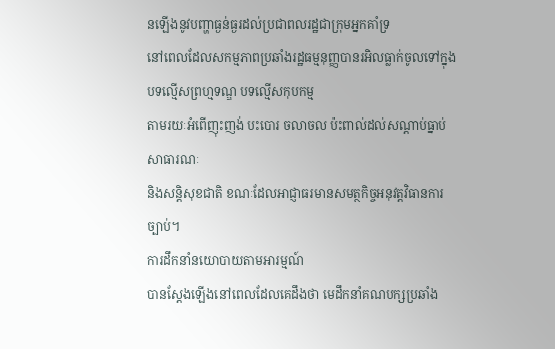នឡើងនូវបញ្ហាធ្ងន់ធ្ងរដល់ប្រជាពលរដ្ឋជាក្រុមអ្នកគាំទ្រ
នៅពេលដែលសកម្មភាពប្រឆាំងរដ្ឋធម្មនុញ្ញបានរអិលធ្លាក់ចូលទៅក្នុងបទល្មើសព្រហ្មទណ្ឌ បទល្មើសកុបកម្ម
តាមរយៈអំពើញុះញង់ បះបោរ ចលាចល ប៉ះពាល់ដល់សណ្តាប់ធ្នាប់សាធារណៈ
និងសន្តិសុខជាតិ ខណៈដែលអាជ្ញាធរមានសមត្ថកិច្ចអនុវត្តវិធានការច្បាប់។
ការដឹកនាំនយោបាយតាមអារម្មណ៍
បានស្តែងឡើងនៅពេលដែលគេដឹងថា មេដឹកនាំគណបក្សប្រឆាំង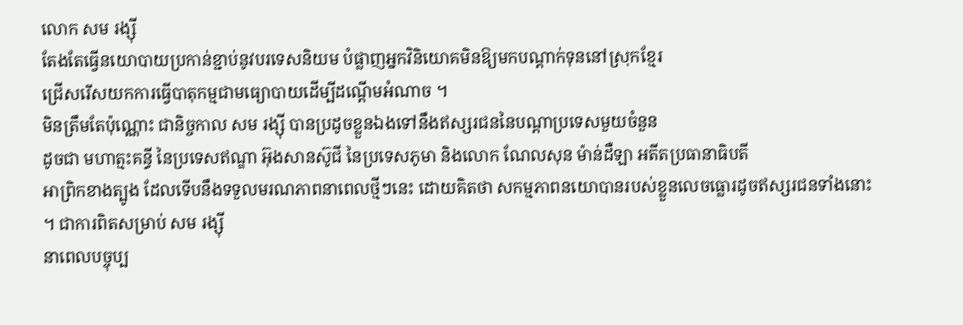លោក សម រង្ស៊ី
តែងតែធ្វើនយោបាយប្រកាន់ខ្ជាប់នូវបរទេសនិយម បំផ្លាញអ្នកវិនិយោគមិនឱ្យមកបណ្តាក់ទុននៅស្រុកខ្មែរ
ជ្រើសរើសយកការធ្វើបាតុកម្មជាមធ្យោបាយដើម្បីដណ្តើមអំណាច ។
មិនត្រឹមតែប៉ុណ្ណោះ ជានិច្ចកាល សម រង្ស៊ី បានប្រដូចខ្លួនឯងទៅនឹងឥស្សរជននៃបណ្តាប្រទេសមួយចំនួន
ដូចជា មហាត្មះគន្ធី នៃប្រទេសឥណ្ឌា អ៊ុងសានស៊ូជី នៃប្រទេសភូមា និងលោក ណែលសុន ម៉ាន់ដឺឡា អតីតប្រធានាធិបតី
អាព្រិកខាងត្បូង ដែលទើបនឹងទទួលមរណភាពនាពេលថ្មីៗនេះ ដោយគិតថា សកម្មភាពនយោបានរបស់ខ្លួនលេចធ្លោរដូចឥស្សរជនទាំងនោះ
។ ជាការពិតសម្រាប់ សម រង្ស៊ី
នាពេលបច្ចុប្ប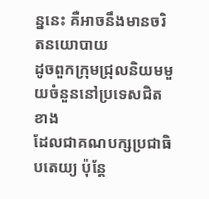ន្ននេះ គឺអាចនឹងមានចរិតនយោបាយ
ដូចពួកក្រុមជ្រុលនិយមមួយចំនួននៅប្រទេសជិតខាង
ដែលជាគណបក្សប្រជាធិបតេយ្យ ប៉ុន្តែ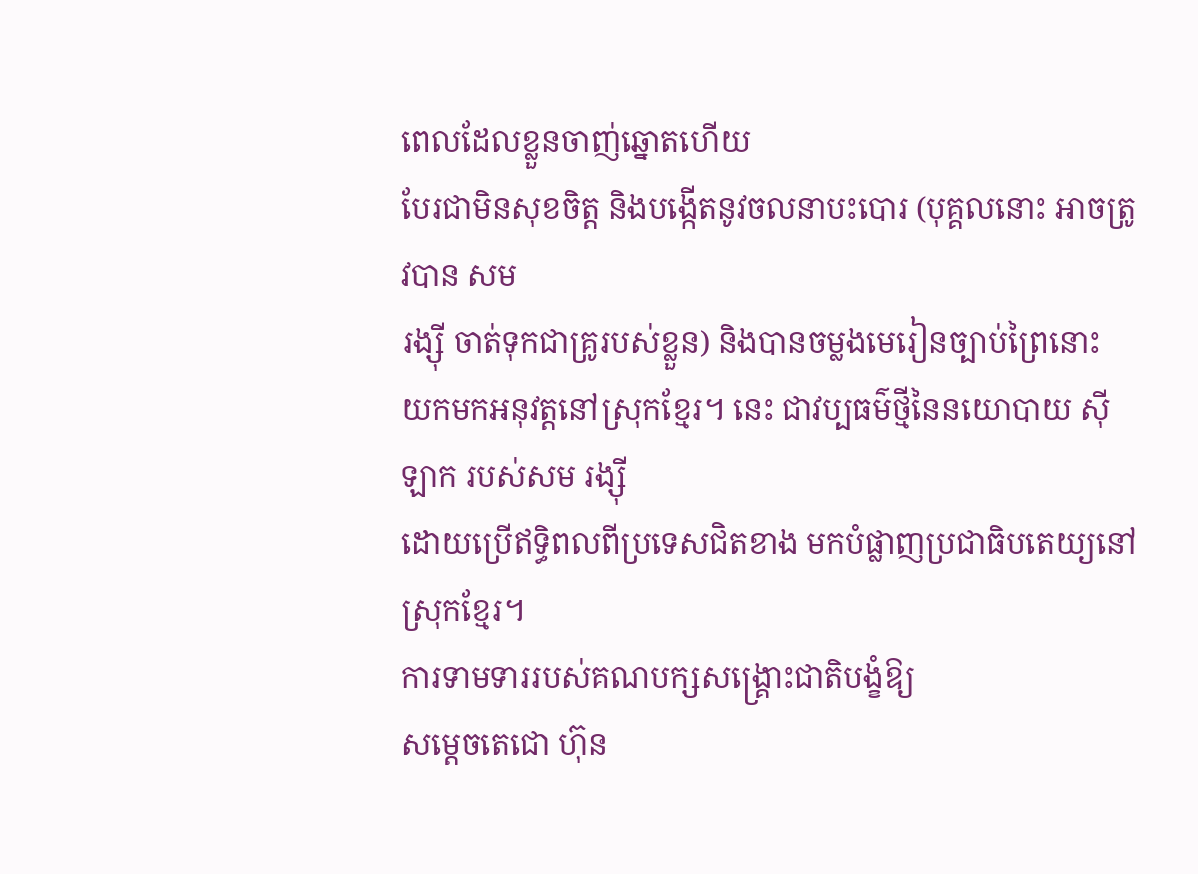ពេលដែលខ្លួនចាញ់ឆ្នោតហើយ
បែរជាមិនសុខចិត្ត និងបង្កើតនូវចលនាបះបោរ (បុគ្គលនោះ អាចត្រូវបាន សម
រង្ស៊ី ចាត់ទុកជាគ្រូរបស់ខ្លួន) និងបានចម្លងមេរៀនច្បាប់ព្រៃនោះ
យកមកអនុវត្តនៅស្រុកខ្មែរ។ នេះ ជាវប្បធម៌ថ្មីនៃនយោបាយ ស៊ីឡាក របស់សម រង្ស៊ី
ដោយប្រើឥទ្ធិពលពីប្រទេសជិតខាង មកបំផ្លាញប្រជាធិបតេយ្យនៅស្រុកខ្មែរ។
ការទាមទាររបស់គណបក្សសង្គ្រោះជាតិបង្ខំឱ្យ
សម្តេចតេជោ ហ៊ុន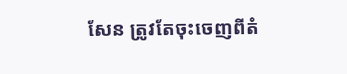សែន ត្រូវតែចុះចេញពីតំ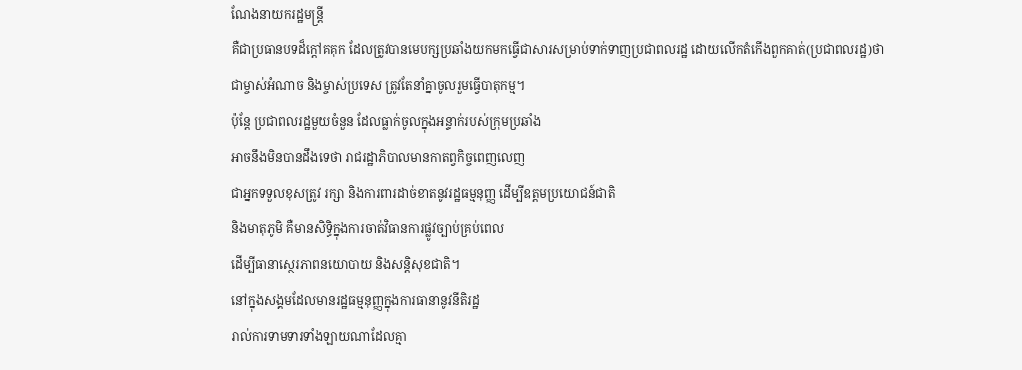ណែងនាយករដ្ឋមន្ត្រី
គឺជាប្រធានបទដ៏ក្តៅគគុក ដែលត្រូវបានមេបក្សប្រឆាំងយកមកធ្វើជាសារសម្រាប់ទាក់ទាញប្រជាពលរដ្ឋ ដោយលើកតំកើងពួកគាត់(ប្រជាពលរដ្ឋ)ថា
ជាម្ចាស់អំណាច និងម្ចាស់ប្រទេស ត្រូវតែនាំគ្នាចូលរួមធ្វើបាតុកម្ម។
ប៉ុន្តែ ប្រជាពលរដ្ឋមួយចំនួន ដែលធ្លាក់ចូលក្នុងអន្ទាក់របស់ក្រុមប្រឆាំង
អាចនឹងមិនបានដឹងទេថា រាជរដ្ឋាភិបាលមានកាតព្វកិច្ចពេញលេញ
ជាអ្នកទទួលខុសត្រូវ រក្សា និងការពារដាច់ខាតនូវរដ្ឋធម្មនុញ្ញ ដើម្បីឧត្តមប្រយោជន៍ជាតិ
និងមាតុភូមិ គឺមានសិទ្ធិក្នុងការចាត់វិធានការផ្លូវច្បាប់គ្រប់ពេល
ដើម្បីធានាស្ថេរភាពនយោបាយ និងសន្តិសុខជាតិ។
នៅក្នុងសង្គមដែលមានរដ្ឋធម្មនុញ្ញក្នុងការធានានូវនីតិរដ្ឋ
រាល់ការទាមទារទាំងឡាយណាដែលគ្មា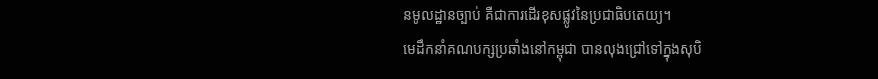នមូលដ្ឋានច្បាប់ គឺជាការដើរខុសផ្លូវនៃប្រជាធិបតេយ្យ។
មេដឹកនាំគណបក្សប្រឆាំងនៅកម្ពុជា បានលុងជ្រៅទៅក្នុងសុបិ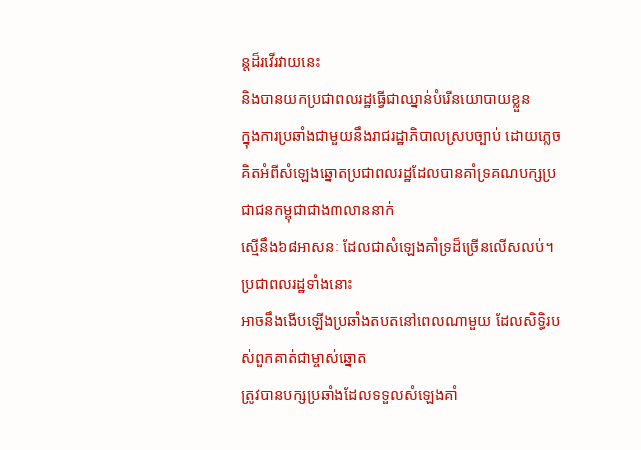ន្តដ៏រវើរវាយនេះ
និងបានយកប្រជាពលរដ្ឋធ្វើជាឈ្នាន់បំរើនយោបាយខ្លួន
ក្នុងការប្រឆាំងជាមួយនឹងរាជរដ្ឋាភិបាលស្របច្បាប់ ដោយភ្លេចគិតអំពីសំឡេងឆ្នោតប្រជាពលរដ្ឋដែលបានគាំទ្រគណបក្សប្រជាជនកម្ពុជាជាង៣លាននាក់
ស្មើនឹង៦៨អាសនៈ ដែលជាសំឡេងគាំទ្រដ៏ច្រើនលើសលប់។ ប្រជាពលរដ្ឋទាំងនោះ
អាចនឹងងើបឡើងប្រឆាំងតបតនៅពេលណាមួយ ដែលសិទ្ធិរបស់ពួកគាត់ជាម្ចាស់ឆ្នោត
ត្រូវបានបក្សប្រឆាំងដែលទទួលសំឡេងគាំ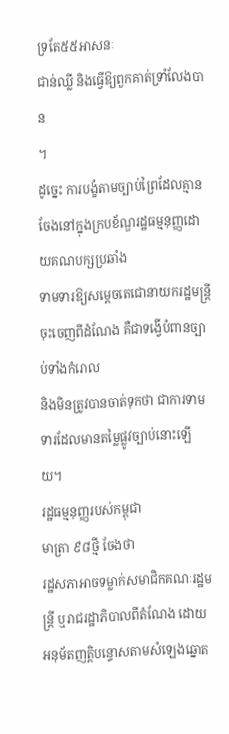ទ្រតែ៥៥អាសនៈ
ជាន់ឈ្លី និងធ្វើឱ្យពួកគាត់ទ្រាំលែងបាន
។
ដូច្នេះ ការបង្ខំតាមច្បាប់ព្រៃដែលគ្មានចែងនៅក្នុងក្របខ័ណ្ឌរដ្ឋធម្មនុញ្ញដោយគណបក្សប្រឆាំង
ទាមទារឱ្យសម្តេចតេជោនាយករដ្ឋមន្ត្រី ចុះចេញពីដំណែង គឺជាទង្វើបំពានច្បាប់ទាំងកំរោល
និងមិនត្រូវបានចាត់ទុកថា ជាការទាមទារដែលមានតម្លៃផ្លូវច្បាប់នោះឡើយ។
រដ្ឋធម្មនុញ្ញរបស់កម្ពុជា
មាត្រា ៩៨ថ្មី ចែងថា
រដ្ឋសភាអាចទម្លាក់សមាជិកគណៈរដ្ឋមន្ត្រី ឬរាជរដ្ឋាភិបាលពីតំណែង ដោយអនុម័តញត្តិបន្ទោសតាមសំឡេងឆ្នោត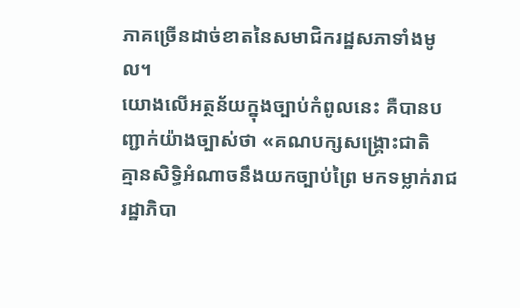ភាគច្រើនដាច់ខាតនៃសមាជិករដ្ឋសភាទាំងមូល។
យោងលើអត្ថន័យក្នុងច្បាប់កំពូលនេះ គឺបានបញ្ជាក់យ៉ាងច្បាស់ថា «គណបក្សសង្គ្រោះជាតិ
គ្មានសិទ្ធិអំណាចនឹងយកច្បាប់ព្រៃ មកទម្លាក់រាជរដ្ឋាភិបា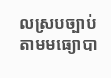លស្របច្បាប់ តាមមធ្យោបា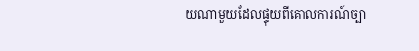យណាមួយដែលផ្ទុយពីគោលការណ៍ច្បា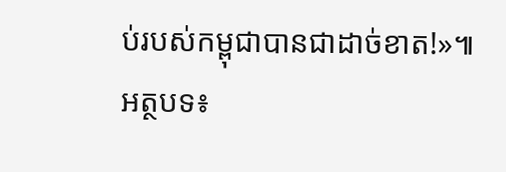ប់របស់កម្ពុជាបានជាដាច់ខាត!»៕
អត្ថបទ៖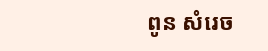ពូន សំរេច